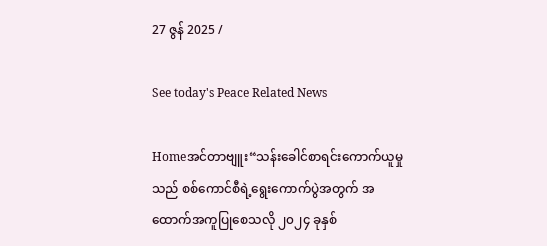27 ဇွန် 2025 /

See today's Peace Related News

Homeအင်တာဗျူး“သန်းခေါင်စာရင်းကောက်ယူမှုသည် စစ်ကောင်စီရဲ့ရွေးကောက်ပွဲအတွက် အထောက်အကူပြုစေသလို ၂၀၂၄ ခုနှစ်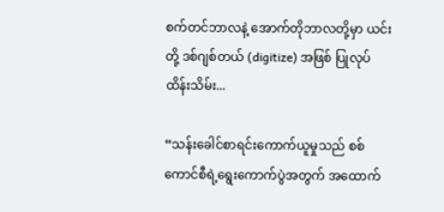စက်တင်ဘာလနဲ့ အောက်တိုဘာလတို့မှာ ယင်းတို့ ဒစ်ဂျစ်တယ် (digitize) အဖြစ် ပြုလုပ်ထိန်းသိမ်း...

“သန်းခေါင်စာရင်းကောက်ယူမှုသည် စစ်ကောင်စီရဲ့ရွေးကောက်ပွဲအတွက် အထောက်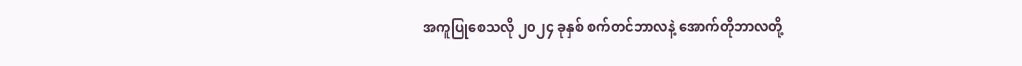အကူပြုစေသလို ၂၀၂၄ ခုနှစ် စက်တင်ဘာလနဲ့ အောက်တိုဘာလတို့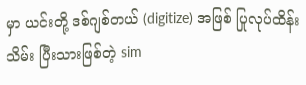မှာ ယင်းတို့ ဒစ်ဂျစ်တယ် (digitize) အဖြစ် ပြုလုပ်ထိန်းသိမ်း ပြီးသားဖြစ်တဲ့ sim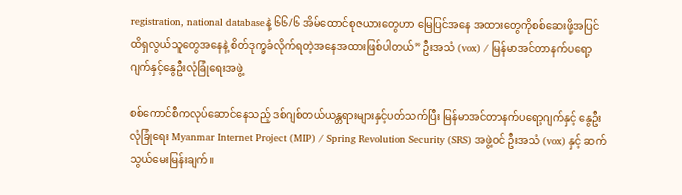registration, national databaseနဲ့ ၆၆/၆ အိမ်ထောင်စုဇယားတွေဟာ မြေပြင်အနေ အထားတွေကိုစစ်ဆေးဖို့အပြင် ထိရှလွယ်သူတွေအနေနဲ့ စိတ်ဒုက္ခခံလိုက်ရတဲ့အနေအထားဖြစ်ပါတယ်” ဦးအသံ (vox) / မြန်မာအင်တာနက်ပရော့ဂျက်နှင့်နွေဦးလုံခြုံရေးအဖွဲ့

စစ်ကောင်စီကလုပ်ဆောင်နေသည့် ဒစ်ဂျစ်တယ်ယန္တရားများနှင့်ပတ်သက်ပြီး မြန်မာအင်တာနက်ပရော့ဂျက်နှင့် နွေဦးလုံခြုံရေး Myanmar Internet Project (MIP) / Spring Revolution Security (SRS) အဖွဲ့ဝင် ဦးအသံ (vox) နှင့် ဆက်သွယ်မေးမြန်းချက်။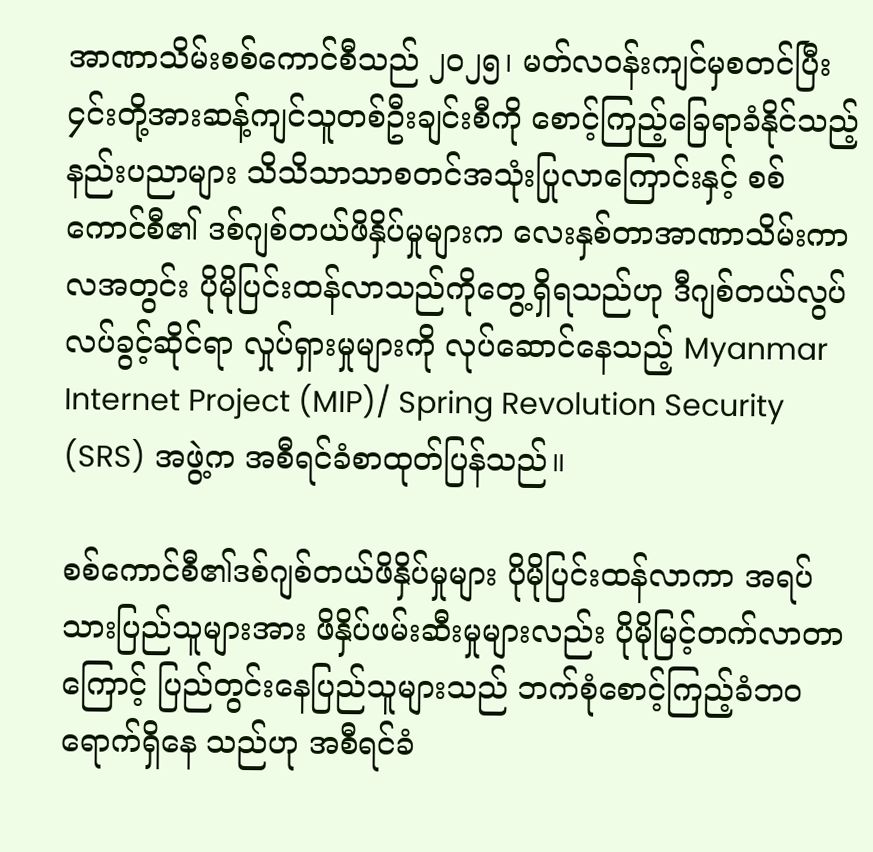အာဏာသိမ်းစစ်ကောင်စီသည် ၂၀၂၅၊ မတ်လဝန်းကျင်မှစတင်ပြီး ၄င်းတို့အားဆန့်ကျင်သူတစ်ဦးချင်းစီကို စောင့်ကြည့်ခြေရာခံနိုင်သည့်နည်းပညာများ သိသိသာသာစတင်အသုံးပြုလာကြောင်းနှင့် စစ်ကောင်စီ၏ ဒစ်ဂျစ်တယ်ဖိနှိပ်မှုများက လေးနှစ်တာအာဏာသိမ်းကာလအတွင်း ပိုမိုပြင်းထန်လာသည်ကိုတွေ့ရှိရသည်ဟု ဒီဂျစ်တယ်လွပ်လပ်ခွင့်ဆိုင်ရာ လှုပ်ရှားမှုများကို လုပ်ဆောင်နေသည့် Myanmar Internet Project (MIP)/ Spring Revolution Security (SRS) အဖွဲ့က အစီရင်ခံစာထုတ်ပြန်သည်။

စစ်ကောင်စီ၏ဒစ်ဂျစ်တယ်ဖိနှိပ်မှုများ ပိုမိုပြင်းထန်လာကာ အရပ်သားပြည်သူများအား ဖိနှိပ်ဖမ်းဆီးမှုများလည်း ပိုမိုမြင့်တက်လာတာကြောင့် ပြည်တွင်းနေပြည်သူများသည် ဘက်စုံစောင့်ကြည့်ခံဘဝ ရောက်ရှိနေ သည်ဟု အစီရင်ခံ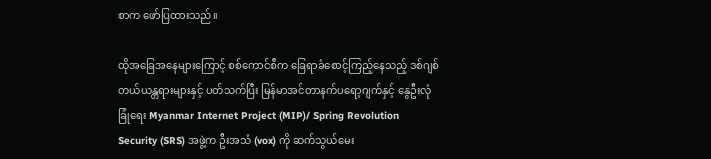စာက ဖော်ပြထားသည်။

ထိုအခြေအနေများကြောင့် စစ်ကောင်စီက ခြေရာခံစောင့်ကြည့်နေသည့် ဒစ်ဂျစ်တယ်ယန္တရားများနှင့် ပတ်သက်ပြီး မြန်မာအင်တာနက်ပရော့ဂျက်နှင့် နွေဦးလုံခြုံရေး Myanmar Internet Project (MIP)/ Spring Revolution Security (SRS) အဖွဲ့က ဦးအသံ (vox) ကို ဆက်သွယ်မေး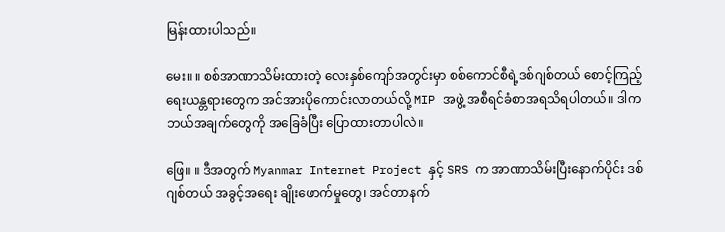မြန်းထားပါသည်။

မေး။ ။ စစ်အာဏာသိမ်းထားတဲ့ လေးနှစ်ကျော်အတွင်းမှာ စစ်ကောင်စီရဲ့ဒစ်ဂျစ်တယ် စောင့်ကြည့်ရေးယန္တရားတွေက အင်အားပိုကောင်းလာတယ်လို့ MIP အဖွဲ့ အစီရင်ခံစာအရသိရပါတယ်။ ဒါက ဘယ်အချက်တွေကို အခြေခံပြီး ပြောထားတာပါလဲ။

ဖြေ။ ။ ဒီအတွက် Myanmar Internet Project နှင့် SRS က အာဏာသိမ်းပြီးနောက်ပိုင်း ဒစ်ဂျစ်တယ် အခွင့်အရေး ချိုးဖောက်မှုတွေ၊ အင်တာနက်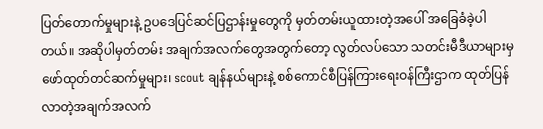ပြတ်တောက်မှုများနဲ့ ဥပဒေပြင်ဆင်ပြဌာန်းမှုတွေကို မှတ်တမ်းယူထားတဲ့အပေါ် အခြေခံခဲ့ပါတယ်။ အဆိုပါမှတ်တမ်း အချက်အလက်တွေအတွက်တော့ လွတ်လပ်သော သတင်းမီဒီယာများမှ ဖော်ထုတ်တင်ဆက်မှုများ၊ scout ချန်နယ်များနဲ့ စစ်ကောင်စီပြန်ကြားရေးဝန်ကြီးဌာက ထုတ်ပြန်လာတဲ့အချက်အလက်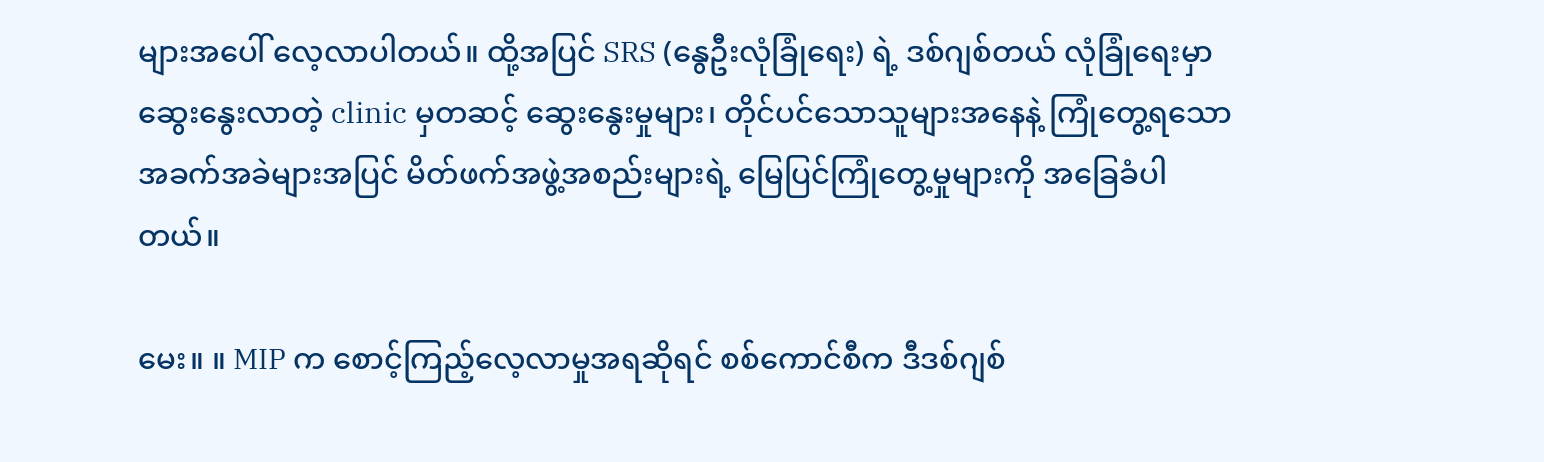များအပေါ် လေ့လာပါတယ်။ ထို့အပြင် SRS (နွေဦးလုံခြုံရေး) ရဲ့ ဒစ်ဂျစ်တယ် လုံခြုံရေးမှာ ဆွေးနွေးလာတဲ့ clinic မှတဆင့် ဆွေးနွေးမှုများ၊ တိုင်ပင်သောသူများအနေနဲ့ ကြုံတွေ့ရသော အခက်အခဲများအပြင် မိတ်ဖက်အဖွဲ့အစည်းများရဲ့ မြေပြင်ကြုံတွေ့မှုများကို အခြေခံပါတယ်။

မေး။ ။ MIP က စောင့်ကြည့်လေ့လာမှုအရဆိုရင် စစ်ကောင်စီက ဒီဒစ်ဂျစ်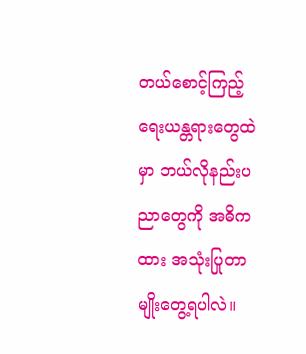တယ်စောင့်ကြည့်ရေးယန္တရားတွေထဲမှာ ဘယ်လိုနည်းပညာတွေကို အဓိကထား အသုံးပြုတာမျိုးတွေ့ရပါလဲ။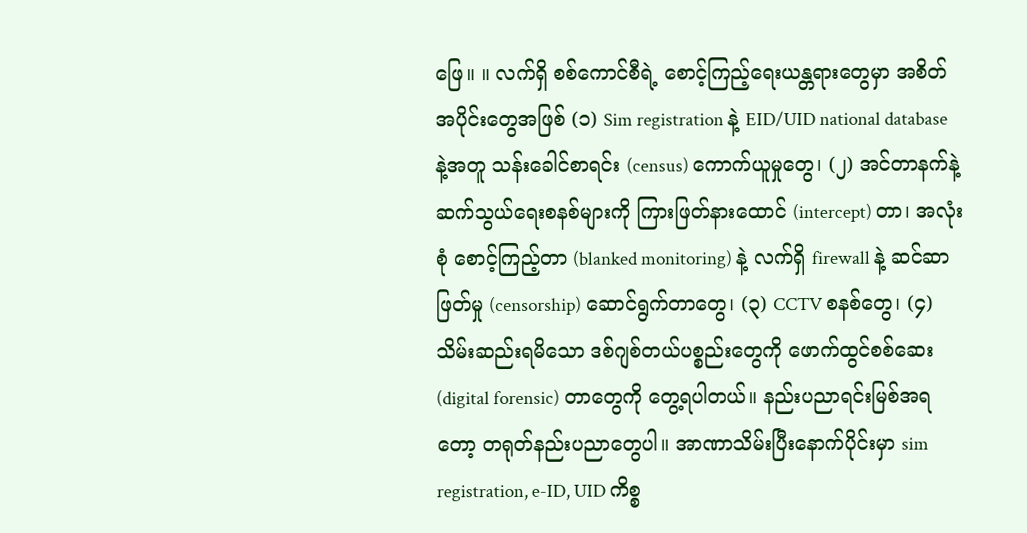ဖြေ။ ။ လက်ရှိ စစ်ကောင်စီရဲ့ စောင့်ကြည့်ရေးယန္တရားတွေမှာ အစိတ်အပိုင်းတွေအဖြစ် (၁) Sim registration နဲ့ EID/UID national database နဲ့အတူ သန်းခေါင်စာရင်း (census) ကောက်ယူမှုတွေ၊ (၂) အင်တာနက်နဲ့ ဆက်သွယ်ရေးစနစ်များကို ကြားဖြတ်နားထောင် (intercept) တာ၊ အလုံးစုံ စောင့်ကြည့်တာ (blanked monitoring) နဲ့ လက်ရှိ firewall နဲ့ ဆင်ဆာဖြတ်မှု (censorship) ဆောင်ရွက်တာတွေ၊ (၃) CCTV စနစ်တွေ၊ (၄) သိမ်းဆည်းရမိသော ဒစ်ဂျစ်တယ်ပစ္စည်းတွေကို ဖောက်ထွင်စစ်ဆေး (digital forensic) တာတွေကို တွေ့ရပါတယ်။ နည်းပညာရင်းမြစ်အရတော့ တရုတ်နည်းပညာတွေပါ။ အာဏာသိမ်းပြီးနောက်ပိုင်းမှာ sim registration, e-ID, UID ကိစ္စ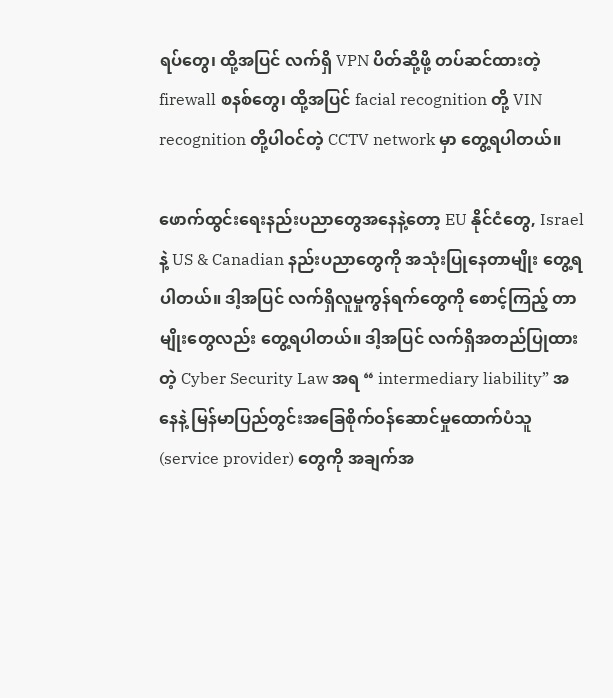ရပ်တွေ၊ ထို့အပြင် လက်ရှိ VPN ပိတ်ဆို့ဖို့ တပ်ဆင်ထားတဲ့ firewall စနစ်တွေ၊ ထို့အပြင် facial recognition တို့ VIN recognition တို့ပါဝင်တဲ့ CCTV network မှာ တွေ့ရပါတယ်။

ဖောက်ထွင်းရေးနည်းပညာတွေအနေနဲ့တော့ EU နိုင်ငံတွေ, Israel နဲ့ US & Canadian နည်းပညာတွေကို အသုံးပြုနေတာမျိုး တွေ့ရပါတယ်။ ဒါ့အပြင် လက်ရှိလူမှုကွန်ရက်တွေကို စောင့်ကြည့် တာမျိုးတွေလည်း တွေ့ရပါတယ်။ ဒါ့အပြင် လက်ရှိအတည်ပြုထားတဲ့ Cyber Security Law အရ “ intermediary liability” အနေနဲ့ မြန်မာပြည်တွင်းအခြေစိုက်ဝန်ဆောင်မှုထောက်ပံသူ (service provider) တွေကို အချက်အ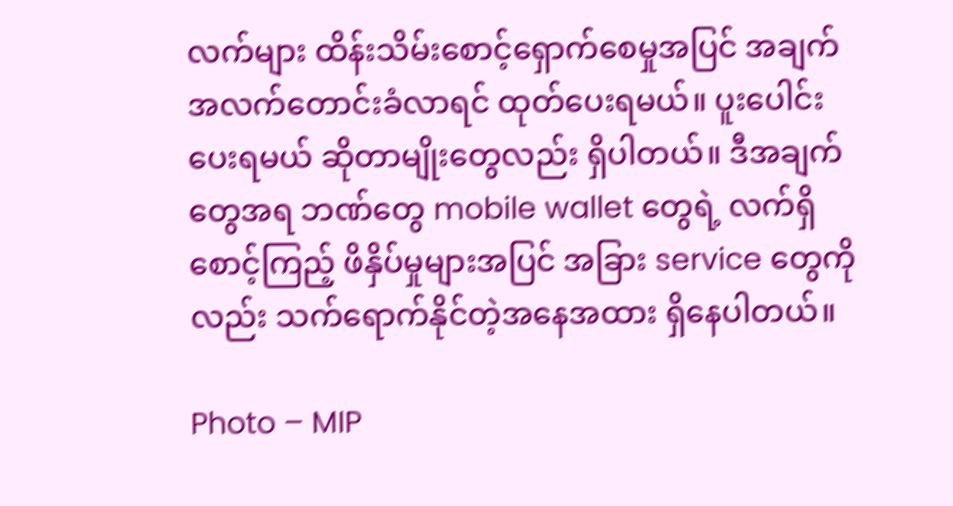လက်များ ထိန်းသိမ်းစောင့်ရှောက်စေမှုအပြင် အချက်အလက်တောင်းခံလာရင် ထုတ်ပေးရမယ်။ ပူးပေါင်းပေးရမယ် ဆိုတာမျိုးတွေလည်း ရှိပါတယ်။ ဒီအချက်တွေအရ ဘဏ်တွေ mobile wallet တွေရဲ့ လက်ရှိစောင့်ကြည့် ဖိနှိပ်မှုများအပြင် အခြား service တွေကိုလည်း သက်ရောက်နိုင်တဲ့အနေအထား ရှိနေပါတယ်။

Photo – MIP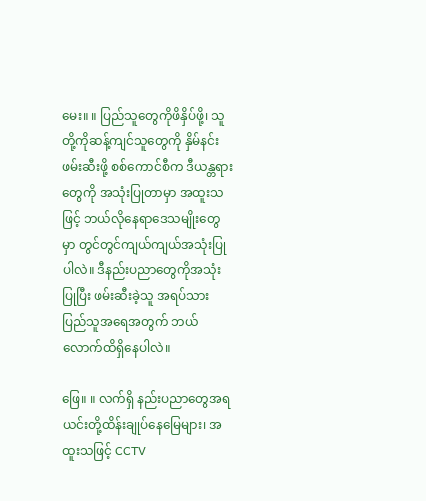မေး။ ။ ပြည်သူတွေကိုဖိနှိပ်ဖို့၊ သူတို့ကိုဆန့်ကျင်သူတွေကို နှိမ်နင်းဖမ်းဆီးဖို့ စစ်ကောင်စီက ဒီယန္တရားတွေကို အသုံးပြုတာမှာ အထူးသဖြင့် ဘယ်လိုနေရာဒေသမျိုးတွေမှာ တွင်တွင်ကျယ်ကျယ်အသုံးပြုပါလဲ။ ဒီနည်းပညာတွေကိုအသုံးပြုပြီး ဖမ်းဆီးခဲ့သူ အရပ်သားပြည်သူအရေအတွက် ဘယ်လောက်ထိရှိနေပါလဲ။

ဖြေ။ ။ လက်ရှိ နည်းပညာတွေအရ ယင်းတို့ထိန်းချုပ်နေမြေများ၊ အထူးသဖြင့် CCTV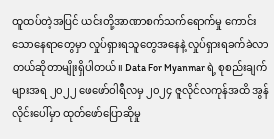ထူထပ်တဲ့အပြင် ယင်းတို့အာဏာစက်သက်ရောက်မှု ကောင်းသောနေရာတွေမှာ လှုပ်ရှားရသူတွေအနေနဲ့ လှုပ်ရှားရခက်ခဲလာတယ်ဆိုတာမျိုးရှိပါတယ်။ Data For Myanmar ရဲ့ စုစည်းချက်များအရ ၂၀၂၂ ဖေဖော်ဝါရီလမှ ၂၀၂၄ ဇူလိုင်လကုန်အထိ အွန်လိုင်းပေါ်မှာ ထုတ်ဖော်ပြောဆိုမှု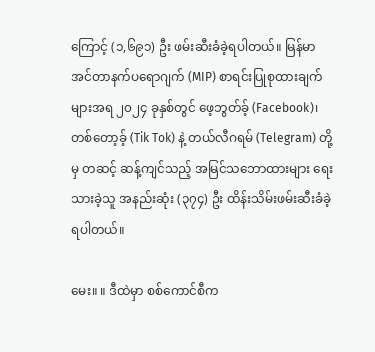ကြောင့် (၁,၆၉၁) ဦး ဖမ်းဆီးခံခဲ့ရပါတယ်။ မြန်မာ အင်တာနက်ပရောဂျက် (MIP) စာရင်းပြုစုထားချက်များအရ ၂၀၂၄ ခုနှစ်တွင် ဖေ့ဘွတ်ခ့် (Facebook)၊ တစ်တော့ခ့် (Tik Tok) နဲ့ တယ်လီဂရမ် (Telegram) တို့မှ တဆင့် ဆန့်ကျင်သည့် အမြင်သဘောထားများ ရေးသားခဲ့သူ အနည်းဆုံး (၃၇၄) ဦး ထိန်းသိမ်းဖမ်းဆီးခံခဲ့ရပါတယ်။

မေး။ ။ ဒီထဲမှာ စစ်ကောင်စီက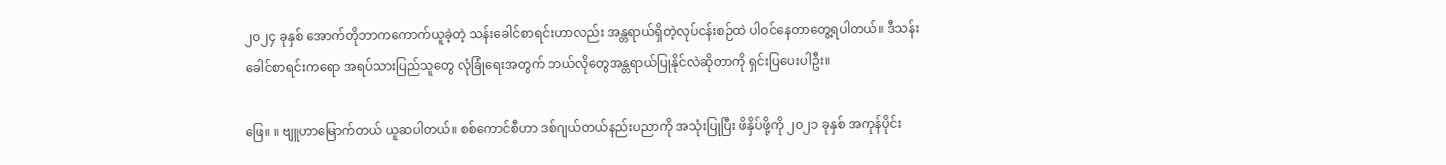၂၀၂၄ ခုနှစ် အောက်တိုဘာကကောက်ယူခဲ့တဲ့ သန်းခေါင်စာရင်းဟာလည်း အန္တရာယ်ရှိတဲ့လုပ်ငန်းစဉ်ထဲ ပါဝင်နေတာတွေ့ရပါတယ်။ ဒီသန်းခေါင်စာရင်းကရော အရပ်သားပြည်သူတွေ လုံခြုံရေးအတွက် ဘယ်လိုတွေအန္တရာယ်ပြုနိုင်လဲဆိုတာကို ရှင်းပြပေးပါဦး။

ဖြေ။ ။ ဗျူဟာမြောက်တယ် ယူဆပါတယ်။ စစ်ကောင်စီဟာ ဒစ်ဂျယ်တယ်နည်းပညာကို အသုံးပြုပြီး ဖိနှိပ်ဖို့ကို ၂၀၂၁ ခုနှစ် အကုန်ပိုင်း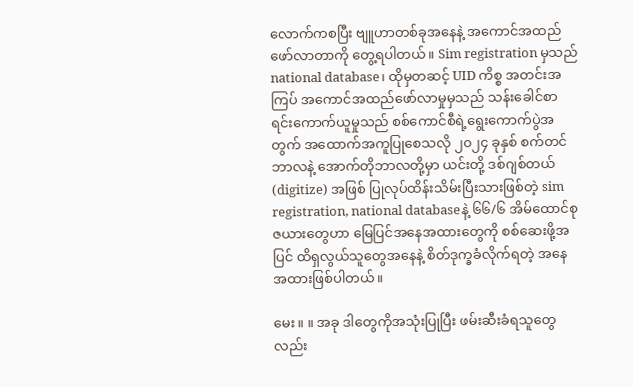လောက်ကစပြီး ဗျူဟာတစ်ခုအနေနဲ့ အကောင်အထည်ဖော်လာတာကို တွေ့ရပါတယ်။ Sim registration မှသည် national database၊ ထိုမှတဆင့် UID ကိစ္စ အတင်းအကြပ် အကောင်အထည်ဖော်လာမှုမှသည် သန်းခေါင်စာရင်းကောက်ယူမှုသည် စစ်ကောင်စီရဲ့ရွေးကောက်ပွဲအတွက် အထောက်အကူပြုစေသလို ၂၀၂၄ ခုနှစ် စက်တင်ဘာလနဲ့ အောက်တိုဘာလတို့မှာ ယင်းတို့ ဒစ်ဂျစ်တယ် (digitize) အဖြစ် ပြုလုပ်ထိန်းသိမ်းပြီးသားဖြစ်တဲ့ sim registration, national databaseနဲ့ ၆၆/၆ အိမ်ထောင်စုဇယားတွေဟာ မြေပြင်အနေအထားတွေကို စစ်ဆေးဖို့အပြင် ထိရှလွယ်သူတွေအနေနဲ့ စိတ်ဒုက္ခခံလိုက်ရတဲ့ အနေအထားဖြစ်ပါတယ်။

မေး။ ။ အခု ဒါတွေကိုအသုံးပြုပြီး ဖမ်းဆီးခံရသူတွေလည်း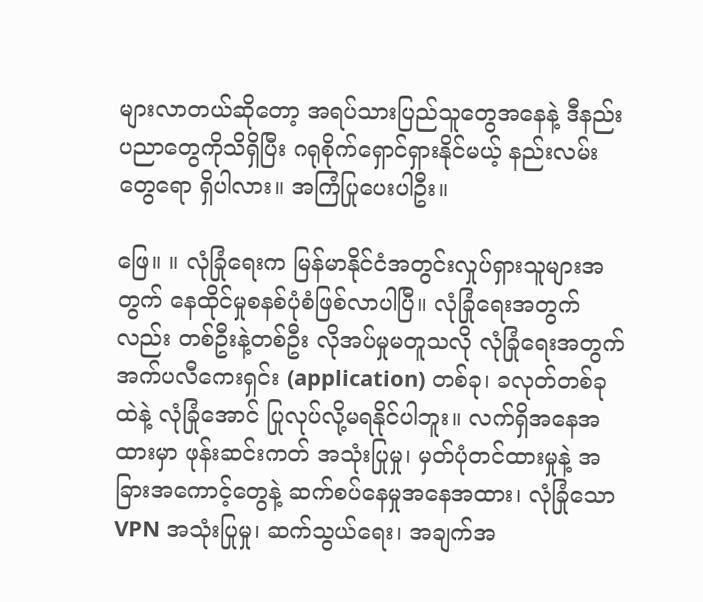များလာတယ်ဆိုတော့ အရပ်သားပြည်သူတွေအနေနဲ့ ဒီနည်းပညာတွေကိုသိရှိပြီး ဂရုစိုက်ရှောင်ရှားနိုင်မယ့် နည်းလမ်းတွေရော ရှိပါလား။ အကြံပြုပေးပါဦး။

ဖြေ။ ။ လုံခြုံရေးက မြန်မာနိုင်ငံအတွင်းလှုပ်ရှားသူများအတွက် နေထိုင်မှုစနစ်ပုံစံဖြစ်လာပါပြီ။ လုံခြုံရေးအတွက်လည်း တစ်ဦးနဲ့တစ်ဦး လိုအပ်မှုမတူသလို လုံခြုံရေးအတွက် အက်ပလီကေးရှင်း (application) တစ်ခု၊ ခလုတ်တစ်ခုထဲနဲ့ လုံခြုံအောင် ပြုလုပ်လို့မရနိုင်ပါဘူး။ လက်ရှိအနေအထားမှာ ဖုန်းဆင်းကတ် အသုံးပြုမှု၊ မှတ်ပုံတင်ထားမှုနဲ့ အခြားအကောင့်တွေနဲ့ ဆက်စပ်နေမှုအနေအထား၊ လုံခြုံသော VPN အသုံးပြုမှု၊ ဆက်သွယ်ရေး၊ အချက်အ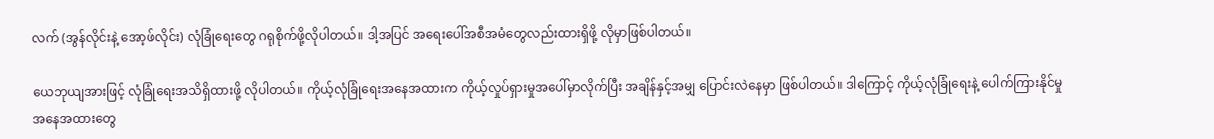လက် (အွန်လိုင်းနဲ့ အော့ဖ်လိုင်း) လုံခြုံရေးတွေ ဂရုစိုက်ဖို့လိုပါတယ်။ ဒါ့အပြင် အရေးပေါ်အစီအမံတွေလည်းထားရှိဖို့ လိုမှာဖြစ်ပါတယ်။

ယေဘုယျအားဖြင့် လုံခြုံရေးအသိရှိထားဖို့ လိုပါတယ်။ ကိုယ့်လုံခြုံရေးအနေအထားက ကိုယ့်လှုပ်ရှားမှုအပေါ်မှာလိုက်ပြီး အချိန်နှင့်အမျှ ပြောင်းလဲနေမှာ ဖြစ်ပါတယ်။ ဒါကြောင့် ကိုယ့်လုံခြုံရေးနဲ့ ပေါက်ကြားနိုင်မှု အနေအထားတွေ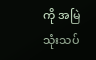ကို အမြဲသုံးသပ်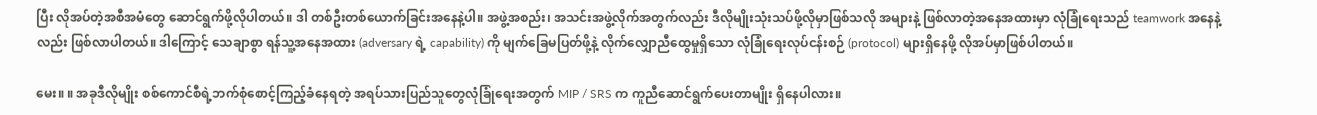ပြီး လိုအပ်တဲ့အစီအမံတွေ ဆောင်ရွက်ဖို့လိုပါတယ်။ ဒါ တစ်ဦးတစ်ယောက်ခြင်းအနေနဲ့ပါ။ အဖွဲ့အစည်း၊ အသင်းအဖွဲ့လိုက်အတွက်လည်း ဒီလိုမျိုးသုံးသပ်ဖို့လိုမှာဖြစ်သလို အများနဲ့ ဖြစ်လာတဲ့အနေအထားမှာ လုံခြုံရေးသည် teamwork အနေနဲ့လည်း ဖြစ်လာပါတယ်။ ဒါကြောင့် သေချာစွာ ရန်သူ့အနေအထား (adversary ရဲ့ capability) ကို မျက်ခြေမပြတ်ဖို့နဲ့ လိုက်လျှောညီထွေမှုရှိသော လုံခြုံရေးလုပ်ငန်းစဉ် (protocol) များရှိနေဖို့ လိုအပ်မှာဖြစ်ပါတယ်။

မေး။ ။ အခုဒီလိုမျိုး စစ်ကောင်စီရဲ့ဘက်စုံစောင့်ကြည့်ခံနေရတဲ့ အရပ်သားပြည်သူတွေလုံခြုံရေးအတွက် MIP / SRS က ကူညီဆောင်ရွက်ပေးတာမျိုး ရှိနေပါလား။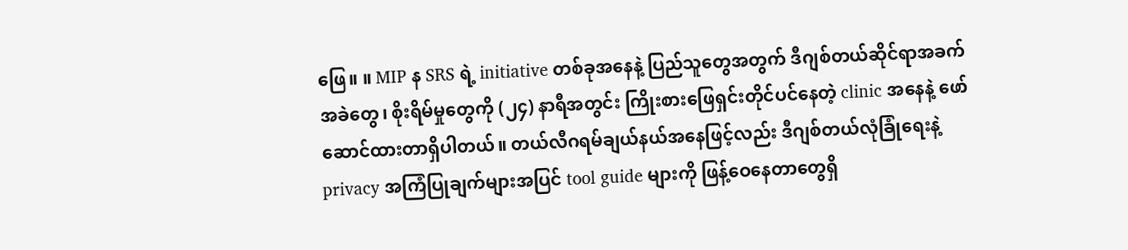ဖြေ။ ။ MIP န SRS ရဲ့ initiative တစ်ခုအနေနဲ့ ပြည်သူတွေအတွက် ဒီဂျစ်တယ်ဆိုင်ရာအခက်အခဲတွေ၊ စိုးရိမ်မှုတွေကို (၂၄) နာရီအတွင်း ကြိုးစားဖြေရှင်းတိုင်ပင်နေတဲ့ clinic အနေနဲ့ ဖော်ဆောင်ထားတာရှိပါတယ်။ တယ်လီဂရမ်ချယ်နယ်အနေဖြင့်လည်း ဒီဂျစ်တယ်လုံခြုံရေးနဲ့ privacy အကြံပြုချက်များအပြင် tool guide များကို ဖြန့်ဝေနေတာတွေရှိ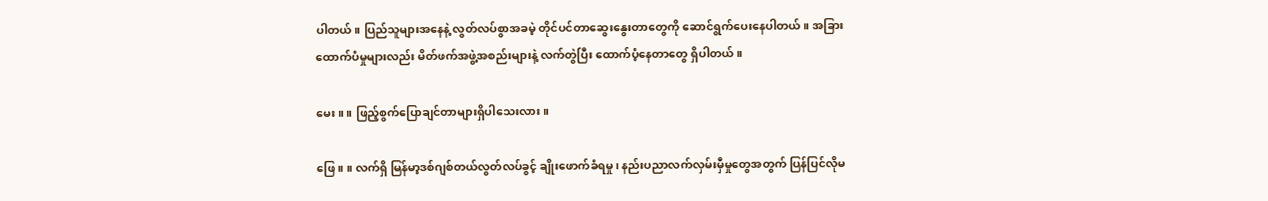ပါတယ်။ ပြည်သူများအနေနဲ့ လွတ်လပ်စွာအခမဲ့ တိုင်ပင်တာဆွေးနွေးတာတွေကို ဆောင်ရွက်ပေးနေပါတယ်။ အခြားထောက်ပံမှုများလည်း မိတ်ဖက်အဖွဲ့အစည်းများနဲ့ လက်တွဲပြီး ထောက်ပံ့နေတာတွေ ရှိပါတယ်။

မေး။ ။ ဖြည့်စွက်ပြောချင်တာများရှိပါသေးလား။

ဖြေ။ ။ လက်ရှိ မြန်မာ့ဒစ်ဂျစ်တယ်လွတ်လပ်ခွင့် ချိုးဖောက်ခံရမှု၊ နည်းပညာလက်လှမ်းမှီမှုတွေအတွက် ပြန်ပြင်လိုမ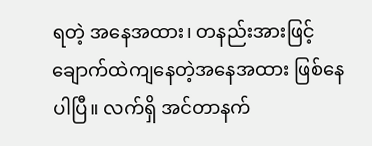ရတဲ့ အနေအထား၊ တနည်းအားဖြင့် ချောက်ထဲကျနေတဲ့အနေအထား ဖြစ်နေပါပြီ။ လက်ရှိ အင်တာနက်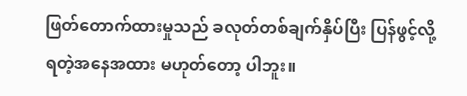ဖြတ်တောက်ထားမှုသည် ခလုတ်တစ်ချက်နှိပ်ပြီး ပြန်ဖွင့်လို့ရတဲ့အနေအထား မဟုတ်တော့ ပါဘူး။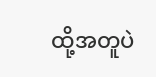ထို့အတူပဲ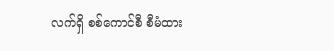လက်ရှိ စစ်ကောင်စီ စီမံထား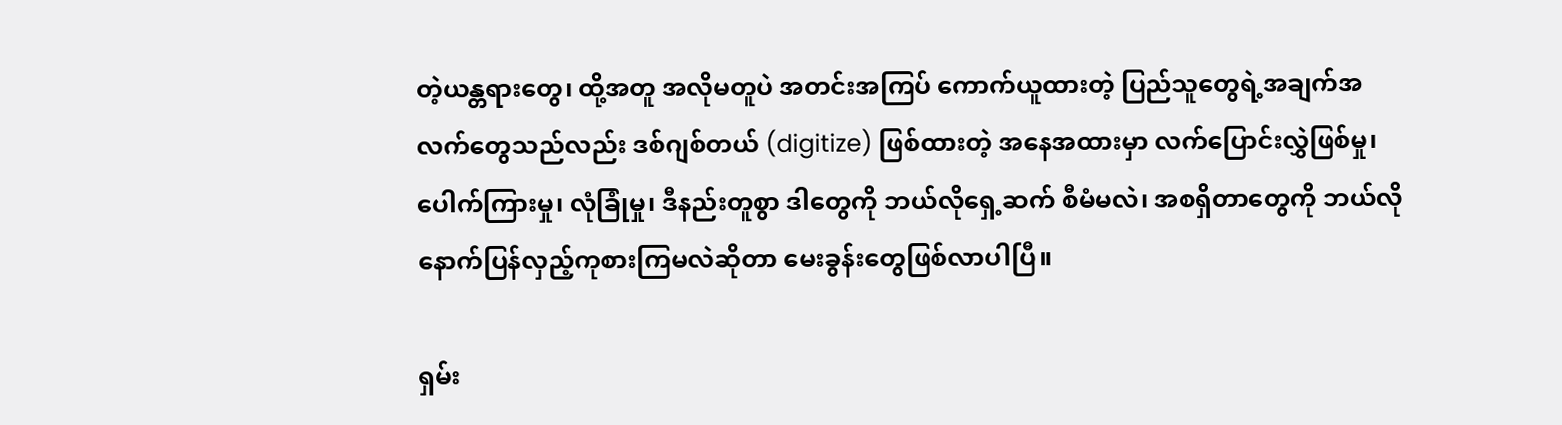တဲ့ယန္တရားတွေ၊ ထို့အတူ အလိုမတူပဲ အတင်းအကြပ် ကောက်ယူထားတဲ့ ပြည်သူတွေရဲ့အချက်အလက်တွေသည်လည်း ဒစ်ဂျစ်တယ် (digitize) ဖြစ်ထားတဲ့ အနေအထားမှာ လက်ပြောင်းလွှဲဖြစ်မှု၊ ပေါက်ကြားမှု၊ လုံခြုံမှု၊ ဒီနည်းတူစွာ ဒါတွေကို ဘယ်လိုရှေ့ဆက် စီမံမလဲ၊ အစရှိတာတွေကို ဘယ်လိုနောက်ပြန်လှည့်ကုစားကြမလဲဆိုတာ မေးခွန်းတွေဖြစ်လာပါပြီ။

ရှမ်း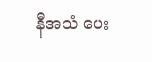နီအသံ ပေး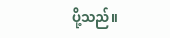ပို့သည်။